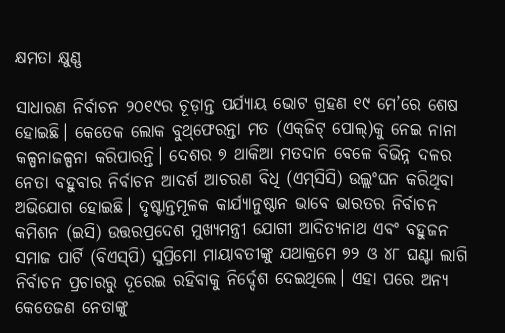କ୍ଷମତା କ୍ଷୁଣ୍ଣ

ସାଧାରଣ ନିର୍ବାଚନ ୨୦୧୯ର ଚୂଡ଼ାନ୍ତ ପର୍ଯ୍ୟାୟ ଭୋଟ ଗ୍ରହଣ ୧୯ ମେ’ରେ ଶେଷ ହୋଇଛି। କେତେକ ଲୋକ ବୁଥ୍‌ଫେରନ୍ତା ମତ (ଏକ୍‌ଜିଟ୍‌ ପୋଲ୍‌)କୁ ନେଇ ନାନା କଳ୍ପନାଜଳ୍ପନା କରିପାରନ୍ତି। ଦେଶର ୭ ଥାକିଆ ମତଦାନ ବେଳେ ବିଭିନ୍ନ ଦଳର ନେତା ବହୁବାର ନିର୍ବାଚନ ଆଦର୍ଶ ଆଚରଣ ବିଧି (ଏମ୍‌ସିସି) ଉଲ୍ଲଂଘନ କରିଥିବା ଅଭିଯୋଗ ହୋଇଛି। ଦୃଷ୍ଟାନ୍ତମୂଳକ କାର୍ଯ୍ୟାନୁଷ୍ଠାନ ଭାବେ ଭାରତର ନିର୍ବାଚନ କମିଶନ (ଇସି) ଉତ୍ତରପ୍ରଦେଶ ମୁଖ୍ୟମନ୍ତ୍ରୀ ଯୋଗୀ ଆଦିତ୍ୟନାଥ ଏବଂ ବହୁଜନ ସମାଜ ପାର୍ଟି (ବିଏସ୍‌ପି) ସୁପ୍ରିମୋ ମାୟାବତୀଙ୍କୁ ଯଥାକ୍ରମେ ୭୨ ଓ ୪୮ ଘଣ୍ଟା ଲାଗି ନିର୍ବାଚନ ପ୍ରଚାରରୁ ଦୂରେଇ ରହିବାକୁ ନିର୍ଦ୍ଦେଶ ଦେଇଥିଲେ। ଏହା ପରେ ଅନ୍ୟ କେତେଜଣ ନେତାଙ୍କୁ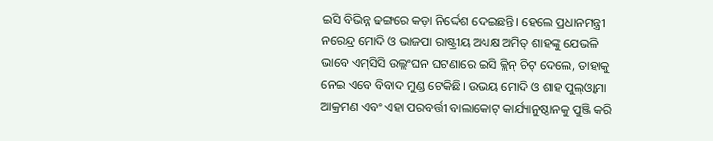ଇସି ବିଭିନ୍ନ ଢଙ୍ଗରେ କଡ଼ା ନିର୍ଦ୍ଦେଶ ଦେଇଛନ୍ତି। ହେଲେ ପ୍ରଧାନମନ୍ତ୍ରୀ ନରେନ୍ଦ୍ର ମୋଦି ଓ ଭାଜପା ରାଷ୍ଟ୍ରୀୟ ଅଧ୍ୟକ୍ଷ ଅମିତ୍‌ ଶାହଙ୍କୁ ଯେଭଳି ଭାବେ ଏମ୍‌ସିସି ଉଲ୍ଲଂଘନ ଘଟଣାରେ ଇସି କ୍ଲିନ୍‌ ଚିଟ୍‌ ଦେଲେ, ତାହାକୁ ନେଇ ଏବେ ବିବାଦ ମୁଣ୍ଡ ଟେକିଛି। ଉଭୟ ମୋଦି ଓ ଶାହ ପୁଲ୍‌ଓ୍ବାମା ଆକ୍ରମଣ ଏବଂ ଏହା ପରବର୍ତ୍ତୀ ବାଲାକୋଟ୍‌ କାର୍ଯ୍ୟାନୁଷ୍ଠାନକୁ ପୁଞ୍ଜି କରି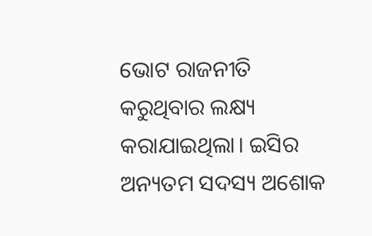ଭୋଟ ରାଜନୀତି କରୁଥିବାର ଲକ୍ଷ୍ୟ କରାଯାଇଥିଲା। ଇସିର ଅନ୍ୟତମ ସଦସ୍ୟ ଅଶୋକ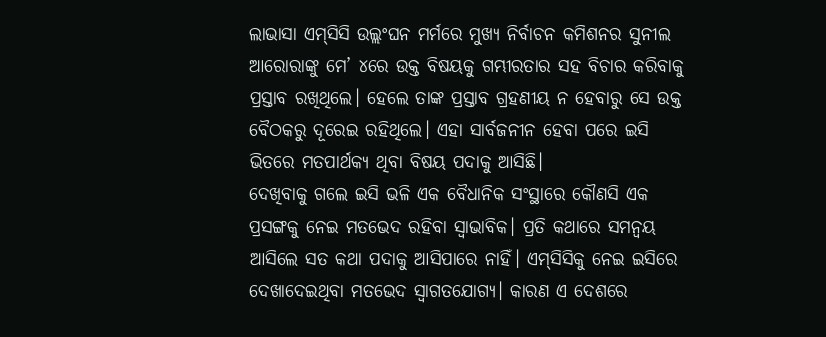ଲାଭାସା ଏମ୍‌ସିସି ଉଲ୍ଲଂଘନ ମର୍ମରେ ମୁଖ୍ୟ ନିର୍ବାଚନ କମିଶନର ସୁନୀଲ ଆରୋରାଙ୍କୁ ମେ’ ୪ରେ ଉକ୍ତ ବିଷୟକୁ ଗମ୍ଭୀରତାର ସହ ବିଚାର କରିବାକୁ ପ୍ରସ୍ତାବ ରଖିଥିଲେ। ହେଲେ ତାଙ୍କ ପ୍ରସ୍ତାବ ଗ୍ରହଣୀୟ ନ ହେବାରୁ ସେ ଉକ୍ତ ବୈଠକରୁ ଦୂରେଇ ରହିଥିଲେ। ଏହା ସାର୍ବଜନୀନ ହେବା ପରେ ଇସି ଭିତରେ ମତପାର୍ଥକ୍ୟ ଥିବା ବିଷୟ ପଦାକୁ ଆସିଛି।
ଦେଖିବାକୁ ଗଲେ ଇସି ଭଳି ଏକ ବୈଧାନିକ ସଂସ୍ଥାରେ କୌଣସି ଏକ ପ୍ରସଙ୍ଗକୁ ନେଇ ମତଭେଦ ରହିବା ସ୍ବାଭାବିକ। ପ୍ରତି କଥାରେ ସମନ୍ବୟ ଆସିଲେ ସତ କଥା ପଦାକୁ ଆସିପାରେ ନାହିଁ। ଏମ୍‌ସିସିକୁ ନେଇ ଇସିରେ ଦେଖାଦେଇଥିବା ମତଭେଦ ସ୍ବାଗତଯୋଗ୍ୟ। କାରଣ ଏ ଦେଶରେ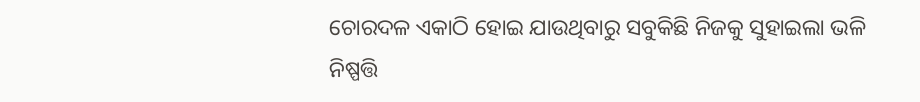ଚୋରଦଳ ଏକାଠି ହୋଇ ଯାଉଥିବାରୁ ସବୁକିଛି ନିଜକୁ ସୁହାଇଲା ଭଳି ନିଷ୍ପତ୍ତି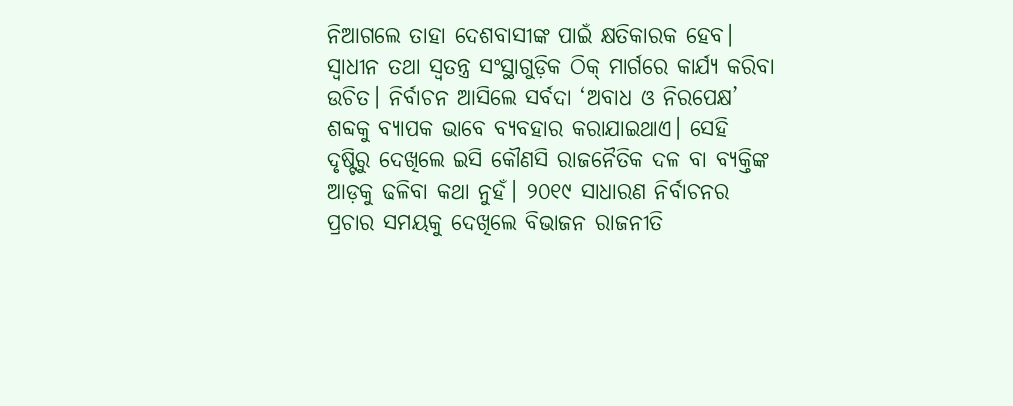ନିଆଗଲେ ତାହା ଦେଶବାସୀଙ୍କ ପାଇଁ କ୍ଷତିକାରକ ହେବ। ସ୍ବାଧୀନ ତଥା ସ୍ବତନ୍ତ୍ର ସଂସ୍ଥାଗୁଡ଼ିକ ଠିକ୍‌ ମାର୍ଗରେ କାର୍ଯ୍ୟ କରିବା ଉଚିତ। ନିର୍ବାଚନ ଆସିଲେ ସର୍ବଦା ‘ଅବାଧ ଓ ନିରପେକ୍ଷ’ ଶବ୍ଦକୁ ବ୍ୟାପକ ଭାବେ ବ୍ୟବହାର କରାଯାଇଥାଏ। ସେହି ଦୃଷ୍ଟିରୁ ଦେଖିଲେ ଇସି କୌଣସି ରାଜନୈତିକ ଦଳ ବା ବ୍ୟକ୍ତିଙ୍କ ଆଡ଼କୁ ଢଳିବା କଥା ନୁହଁ। ୨୦୧୯ ସାଧାରଣ ନିର୍ବାଚନର ପ୍ରଚାର ସମୟକୁ ଦେଖିଲେ ବିଭାଜନ ରାଜନୀତି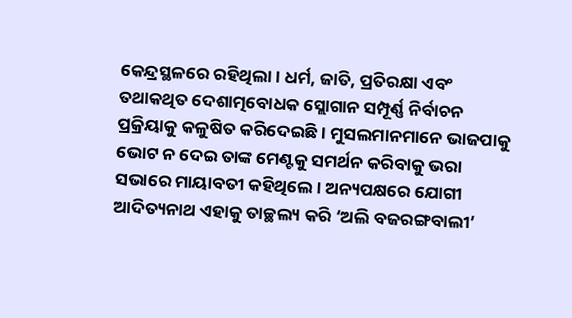କେନ୍ଦ୍ରସ୍ଥଳରେ ରହିଥିଲା। ଧର୍ମ, ଜାତି, ପ୍ରତିରକ୍ଷା ଏବଂ ତଥାକଥିତ ଦେଶାତ୍ମବୋଧକ ସ୍ଲୋଗାନ ସମ୍ପୂର୍ଣ୍ଣ ନିର୍ବାଚନ ପ୍ରକ୍ରିୟାକୁ କଳୁଷିତ କରିଦେଇଛି। ମୁସଲମାନମାନେ ଭାଜପାକୁ ଭୋଟ ନ ଦେଇ ତାଙ୍କ ମେଣ୍ଟକୁ ସମର୍ଥନ କରିବାକୁ ଭରା ସଭାରେ ମାୟାବତୀ କହିଥିଲେ। ଅନ୍ୟପକ୍ଷରେ ଯୋଗୀ ଆଦିତ୍ୟନାଥ ଏହାକୁ ତାଚ୍ଛଲ୍ୟ କରି ‘ଅଲି ବଜରଙ୍ଗବାଲୀ’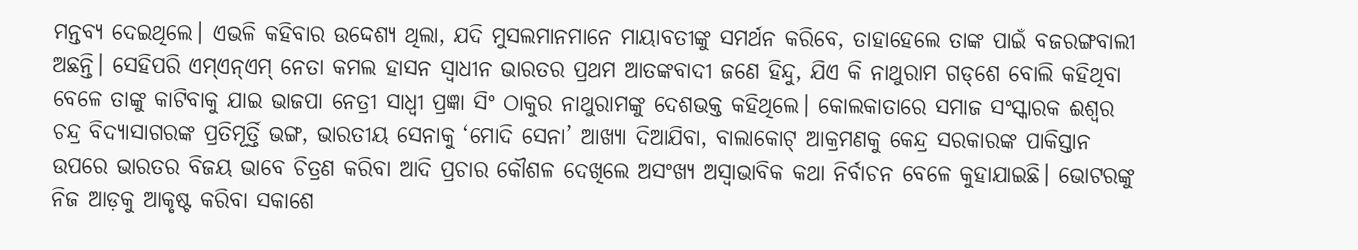ମନ୍ତବ୍ୟ ଦେଇଥିଲେ। ଏଭଳି କହିବାର ଉଦ୍ଦେଶ୍ୟ ଥିଲା, ଯଦି ମୁସଲମାନମାନେ ମାୟାବତୀଙ୍କୁ ସମର୍ଥନ କରିବେ, ତାହାହେଲେ ତାଙ୍କ ପାଇଁ ବଜରଙ୍ଗବାଲୀ ଅଛନ୍ତି। ସେହିପରି ଏମ୍‌ଏନ୍‌ଏମ୍‌ ନେତା କମଲ ହାସନ ସ୍ବାଧୀନ ଭାରତର ପ୍ରଥମ ଆତଙ୍କବାଦୀ ଜଣେ ହିନ୍ଦୁ, ଯିଏ କି ନାଥୁରାମ ଗଡ୍‌ଶେ ବୋଲି କହିଥିବା ବେଳେ ତାଙ୍କୁ କାଟିବାକୁ ଯାଇ ଭାଜପା ନେତ୍ରୀ ସାଧ୍ୱୀ ପ୍ରଜ୍ଞା ସିଂ ଠାକୁର ନାଥୁରାମଙ୍କୁ ଦେଶଭକ୍ତ କହିଥିଲେ। କୋଲକାତାରେ ସମାଜ ସଂସ୍କାରକ ଈଶ୍ୱର ଚନ୍ଦ୍ର ବିଦ୍ୟାସାଗରଙ୍କ ପ୍ରତିମୂର୍ତ୍ତି ଭଙ୍ଗ, ଭାରତୀୟ ସେନାକୁ ‘ମୋଦି ସେନା’ ଆଖ୍ୟା ଦିଆଯିବା, ବାଲାକୋଟ୍‌ ଆକ୍ରମଣକୁ କେନ୍ଦ୍ର ସରକାରଙ୍କ ପାକିସ୍ତାନ ଉପରେ ଭାରତର ବିଜୟ ଭାବେ ଚିତ୍ରଣ କରିବା ଆଦି ପ୍ରଚାର କୌଶଳ ଦେଖିଲେ ଅସଂଖ୍ୟ ଅସ୍ବାଭାବିକ କଥା ନିର୍ବାଚନ ବେଳେ କୁହାଯାଇଛି। ଭୋଟରଙ୍କୁ ନିଜ ଆଡ଼କୁ ଆକୃଷ୍ଟ କରିବା ସକାଶେ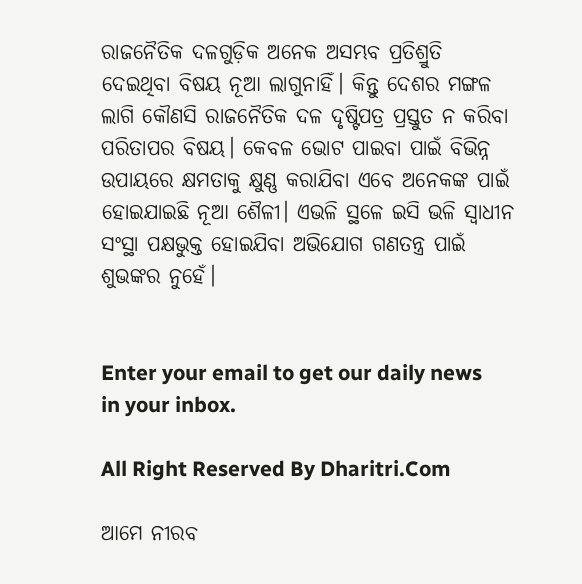ରାଜନୈତିକ ଦଳଗୁଡ଼ିକ ଅନେକ ଅସମ୍ଭବ ପ୍ରତିଶ୍ରୁତି ଦେଇଥିବା ବିଷୟ ନୂଆ ଲାଗୁନାହିଁ। କିନ୍ତୁ ଦେଶର ମଙ୍ଗଳ ଲାଗି କୌଣସି ରାଜନୈତିକ ଦଳ ଦୃଷ୍ଟିପତ୍ର ପ୍ରସ୍ତୁତ ନ କରିବା ପରିତାପର ବିଷୟ। କେବଳ ଭୋଟ ପାଇବା ପାଇଁ ବିଭିନ୍ନ ଉପାୟରେ କ୍ଷମତାକୁ କ୍ଷୁଣ୍ଣ କରାଯିବା ଏବେ ଅନେକଙ୍କ ପାଇଁ ହୋଇଯାଇଛି ନୂଆ ଶୈଳୀ। ଏଭଳି ସ୍ଥଳେ ଇସି ଭଳି ସ୍ବାଧୀନ ସଂସ୍ଥା ପକ୍ଷଭୁକ୍ତ ହୋଇଯିବା ଅଭିଯୋଗ ଗଣତନ୍ତ୍ର ପାଇଁ ଶୁଭଙ୍କର ନୁହେଁ।


Enter your email to get our daily news in your inbox.

All Right Reserved By Dharitri.Com

ଆମେ ନୀରବ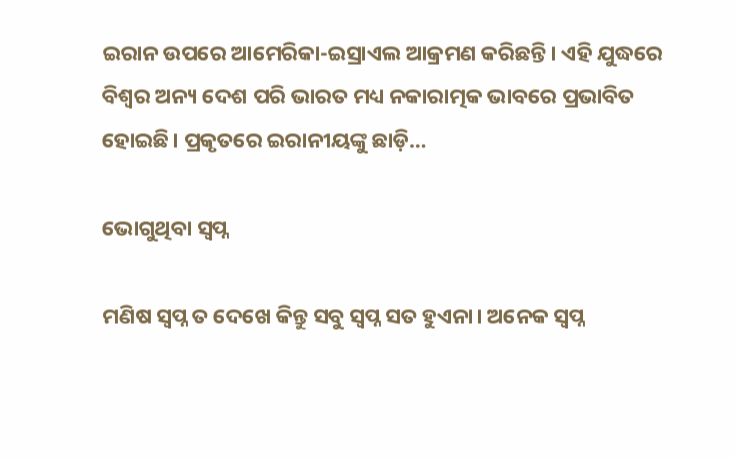ଇରାନ ଉପରେ ଆମେରିକା-ଇସ୍ରାଏଲ ଆକ୍ରମଣ କରିଛନ୍ତି। ଏହି ଯୁଦ୍ଧରେ ବିଶ୍ୱର ଅନ୍ୟ ଦେଶ ପରି ଭାରତ ମଧ୍ୟ ନକାରାତ୍ମକ ଭାବରେ ପ୍ରଭାବିତ ହୋଇଛି। ପ୍ରକୃତରେ ଇରାନୀୟଙ୍କୁ ଛାଡ଼ି…

ଭୋଗୁଥିବା ସ୍ବପ୍ନ

ମଣିଷ ସ୍ବପ୍ନ ତ ଦେଖେ କିନ୍ତୁ ସବୁ ସ୍ବପ୍ନ ସତ ହୁଏନା। ଅନେକ ସ୍ବପ୍ନ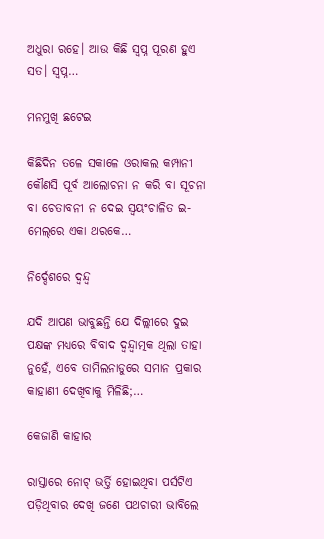ଅଧୁରା ରହେ। ଆଉ କିଛି ସ୍ବପ୍ନ ପୂରଣ ହୁଏ ସତ। ସ୍ବପ୍ନ…

ମନମୁଖି ଛଟେଇ

କିଛିଦିନ ତଳେ ସକାଳେ ଓରାକଲ କମ୍ପାନୀ କୌଣସି ପୂର୍ବ ଆଲୋଚନା ନ କରି ବା ସୂଚନା ବା ଚେତାବନୀ ନ ଦେଇ ସ୍ବୟଂଚାଳିତ ଇ-ମେଲ୍‌ରେ ଏକା ଥରକେ…

ନିର୍ଦ୍ଦେଶରେ ଦ୍ୱନ୍ଦ୍ୱ

ଯଦି ଆପଣ ଭାବୁଛନ୍ତି ଯେ ଦିଲ୍ଲୀରେ ଦୁଇ ପକ୍ଷଙ୍କ ମଧ୍ୟରେ ବିବାଦ ଦ୍ୱନ୍ଦ୍ୱାତ୍ମକ ଥିଲା ତାହା ନୁହେଁ, ଏବେ ତାମିଲନାଡୁରେ ସମାନ ପ୍ରକାର କାହାଣୀ ଦେଖିବାକୁ ମିଳିଛି;…

କେଜାଣି କାହାର

ରାସ୍ତାରେ ନୋଟ୍‌ ଭର୍ତ୍ତି ହୋଇଥିବା ପର୍ସଟିଏ ପଡ଼ିଥିବାର ଦେଖି ଜଣେ ପଥଚାରୀ ଭାବିଲେ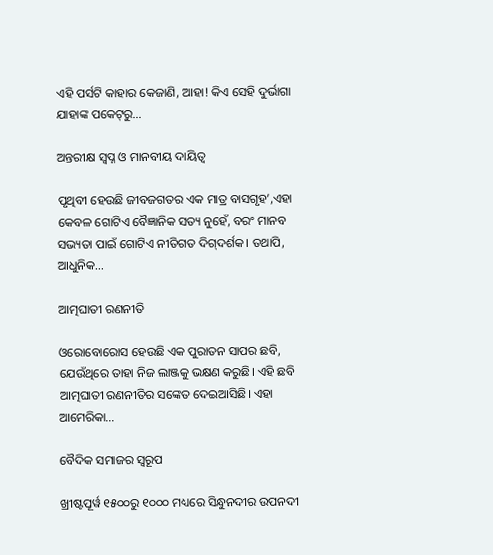ଏହି ପର୍ସଟି କାହାର କେଜାଣି, ଆହା! କିଏ ସେହି ଦୁର୍ଭାଗା ଯାହାଙ୍କ ପକେଟ୍‌ରୁ…

ଅନ୍ତରୀକ୍ଷ ସ୍ବପ୍ନ ଓ ମାନବୀୟ ଦାୟିତ୍ୱ

ପୃଥିବୀ ହେଉଛି ଜୀବଜଗତର ଏକ ମାତ୍ର ବାସଗୃହ’,ଏହା କେବଳ ଗୋଟିଏ ବୈଜ୍ଞାନିକ ସତ୍ୟ ନୁହେଁ, ବରଂ ମାନବ ସଭ୍ୟତା ପାଇଁ ଗୋଟିଏ ନୀତିଗତ ଦିଗ୍‌ଦର୍ଶକ। ତଥାପି, ଆଧୁନିକ…

ଆତ୍ମଘାତୀ ରଣନୀତି

ଓରୋବୋରୋସ ହେଉଛି ଏକ ପୁରାତନ ସାପର ଛବି, ଯେଉଁଥିରେ ତାହା ନିଜ ଲାଞ୍ଜକୁ ଭକ୍ଷଣ କରୁଛି। ଏହି ଛବି ଆତ୍ମଘାତୀ ରଣନୀତିର ସଙ୍କେତ ଦେଇଆସିଛି। ଏହା ଆମେରିକା…

ବୈଦିକ ସମାଜର ସ୍ୱରୂପ

ଖ୍ରୀଷ୍ଟପୂର୍ୱ ୧୫୦୦ରୁ ୧୦୦୦ ମଧ୍ୟରେ ସିନ୍ଧୁନଦୀର ଉପନଦୀ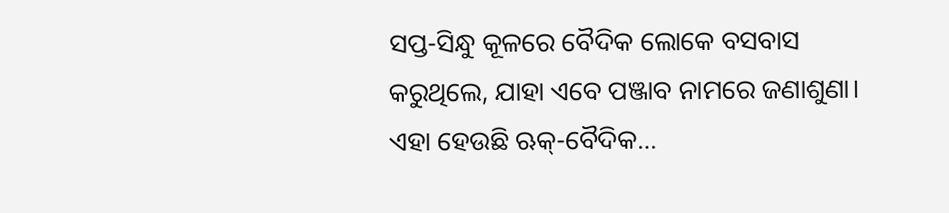ସପ୍ତ-ସିନ୍ଧୁ କୂଳରେ ବୈଦିକ ଲୋକେ ବସବାସ କରୁଥିଲେ, ଯାହା ଏବେ ପଞ୍ଜାବ ନାମରେ ଜଣାଶୁଣା। ଏହା ହେଉଛି ଋକ୍‌-ବୈଦିକ…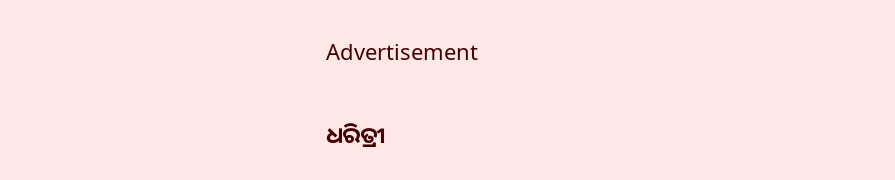Advertisement

ଧରିତ୍ରୀ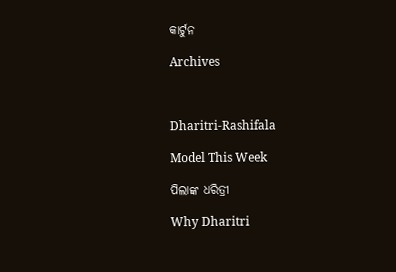କାର୍ଟୁନ

Archives



Dharitri-Rashifala

Model This Week

ପିଲାଙ୍କ ଧରିତ୍ରୀ

Why Dharitri